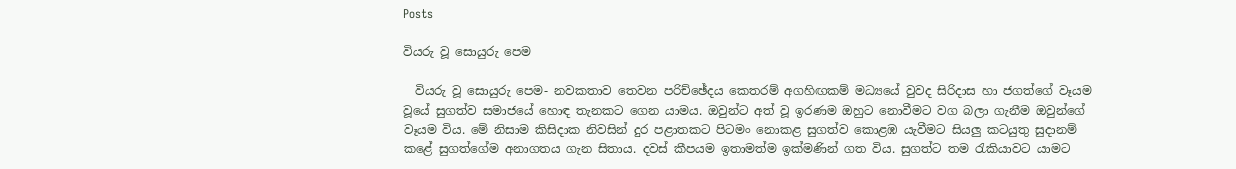Posts

වියරු වූ සොයුරු පෙම

  වියරු වූ සොයුරු පෙම- නවකතාව තෙවන පරිච්ඡේදය කෙතරම් අගහිඟකම් මධ්‍යයේ වුවද සිරිදාස හා ජගත්ගේ වෑයම වූයේ සුගත්ව සමාජයේ හොඳ තැනකට ගෙන යාමය. ඔවුන්ට අත් වූ ඉරණම ඔහුට නොවීමට වග බලා ගැනීම ඔවුන්ගේ වෑයම විය. මේ නිසාම කිසිදාක නිවසින් දුර පළාතකට පිටමං නොකළ සුගත්ව කොළඹ යැවීමට සියලු කටයුතු සුදානම් කළේ සුගත්ගේම අනාගතය ගැන සිතාය. දවස් කීපයම ඉතාමත්ම ඉක්මණින් ගත විය. සුගත්ට තම රැකියාවට යාමට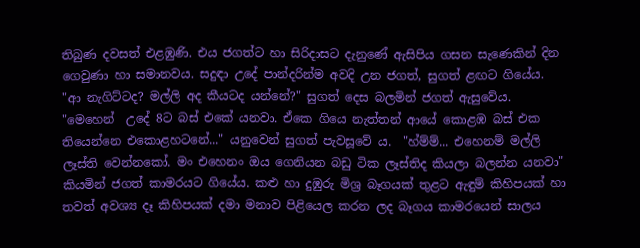තිබුණ දවසත් එළඹුණි. එය ජගත්ට හා සිරිදාසට දැනුණේ ඇසිපිය ගසන සැණෙකින් දින ගෙවුණා හා සමානවය. සදුඳා උදේ පාන්දරින්ම අවදි උන ජගත්, සුගත් ළඟට ගියේය.  "ආ නැගිට්ටද? මල්ලි අද කීයටද යන්නේ?" සුගත් දෙස බලමින් ජගත් ඇසුවේය.  "මෙහෙන්  උදේ 8ට බස් එකේ යනවා. ඒකෙ ගියෙ නැත්තන් ආයේ කොළඹ බස් එක තියෙන්නෙ එකොළහටනේ..." යනුවෙන් සුගත් පැවසූවේ ය.  "හ්ම්ම්... එහෙනම් මල්ලි ලෑස්ති වෙන්නකෝ. මං එහෙනං ඔය ගෙනියන බඩු ටික ලෑස්තිද කියලා බලන්න යනවා" කියමින් ජගත් කාමරයට ගියේය. කළු හා දුඹුරු මිශ්‍ර බෑගයක් තුළට ඇඳුම් කිහිපයක් හා තවත් අවශ්‍ය දෑ කිහිපයක් දමා මනාව පිළියෙල කරන ලද බෑගය කාමරයෙන් සාලය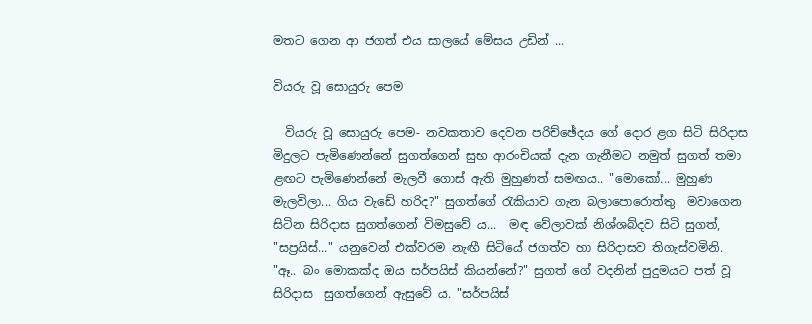මතට ගෙන ආ ජගත් එය සාලයේ මේසය උඩින් ...

වියරු වූ සොයුරු පෙම

  වියරු වූ සොයුරු පෙම- නවකතාව දෙවන පරිච්ඡේදය ගේ දොර ළග සිටි සිරිදාස මිදුලට පැමිණෙන්නේ සුගත්ගෙන් සුභ ආරංචියක් දැන ගැනීමට නමුත් සුගත් තමා ළඟට පැමිණෙන්නේ මැලවී ගොස් ඇති මුහුණත් සමඟය.. "මොකෝ... මුහුණ මැලවිලා... ගිය වැඩේ හරිද?" සුගත්ගේ රැකියාව ගැන බලාපොරොත්තු  මවාගෙන සිටින සිරිදාස සුගත්ගෙන් විමසුවේ ය...  මඳ වේලාවක් නිශ්ශබ්දව සිටි සුගත්, "සප්‍රයිස්..." යනුවෙන් එක්වරම නැඟී සිටියේ ජගත්ව හා සිරිදාසව තිගැස්වමිනි.  "ඈ.. බං මොකක්ද ඔය සර්පයිස් කියන්නේ?" සුගත් ගේ වදනින් පුදුමයට පත් වූ සිරිදාස  සුගත්ගෙන් ඇසුවේ ය. "සර්පයිස්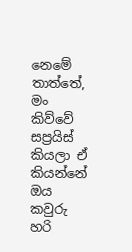නෙමේ තාත්තේ, මං කිව්වේ සප්‍රයිස් කියලා ඒ කියන්නේ ඔය කවුරු හරි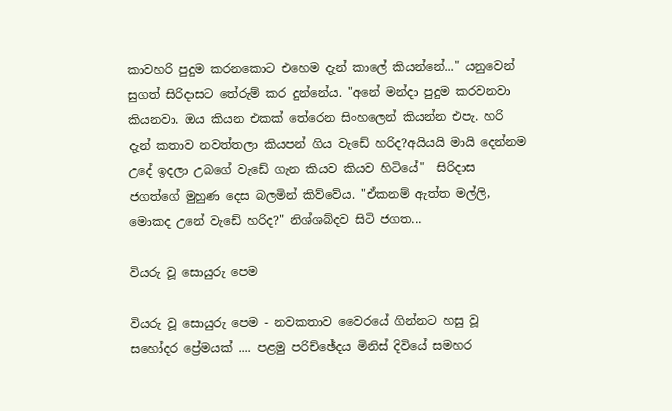කාවහරි පුදුම කරනකොට එහෙම දැන් කාලේ කියන්නේ..." යනුවෙන් සුගත් සිරිදාසට තේරුම් කර දුන්නේය. "අනේ මන්දා පුදුම කරවනවා කියනවා. ඔය කියන එකක් තේරෙන සිංහලෙන් කියන්න එපැ. හරි දැන් කතාව නවත්තලා කියපන් ගිය වැඩේ හරිද?අයියයි මායි දෙන්නම උදේ ඉදලා උබගේ වැඩේ ගැන කියව කියව හිටියේ"  සිරිදාස ජගත්ගේ මුහුණ දෙස බලමින් කිව්වේය. "ඒකනම් ඇත්ත මල්ලි, මොකද උනේ වැඩේ හරිද?" නිශ්ශබ්දව සිටි ජගත...

වියරු වූ සොයුරු පෙම

වියරු වූ සොයුරු පෙම - නවකතාව වෛරයේ ගින්නට හසු වූ සහෝදර ප්‍රේමයක් .... පළමු පරිච්ඡේදය මිනිස් දිවියේ සමහර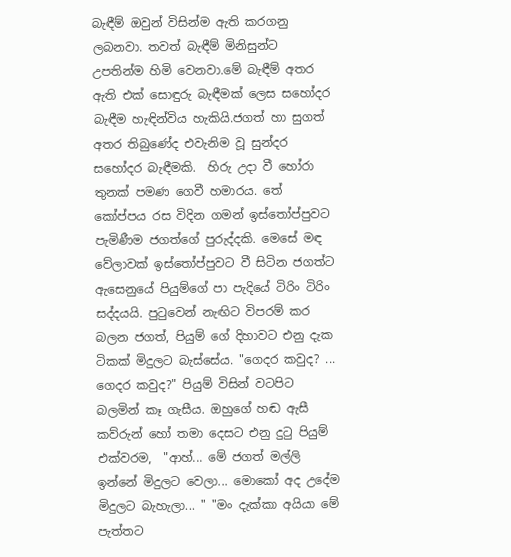බැඳීම් ඔවුන් විසින්ම ඇති කරගනු ලබනවා. තවත් බැඳීම් මිනිසුන්ට උපතින්ම හිමි වෙනවා.මේ බැඳීම් අතර ඇති එක් සොඳුරු බැඳීමක් ලෙස සහෝදර බැඳීම හැඳින්විය හැකියි.ජගත් හා සුගත් අතර තිබුණේද එවැනිම වූ සුන්දර සහෝදර බැඳීමකි.  හිරු උදා වී හෝරා තුනක් පමණ ගෙවී හමාරය. තේ කෝප්පය රස විදින ගමන් ඉස්තෝප්පුවට පැමිණීම ජගත්ගේ පුරුද්දකි. මෙසේ මඳ වේලාවක් ඉස්තෝප්පුවට වී සිටින ජගත්ට ඇසෙනුයේ පියුම්ගේ පා පැදියේ ටිරිං ටිරිං සද්දයයි. පුටුවෙන් නැඟිට විපරම් කර බලන ජගත්, පියුම් ගේ දිහාවට එනු දැක ටිකක් මිදුලට බැස්සේය. "ගෙදර කවුද? ... ගෙදර කවුද?" පියුම් විසින් වටපිට බලමින් කෑ ගැසීය. ඔහුගේ හඬ ඇසී කව්රුන් හෝ තමා දෙසට එනු දුටු පියුම් එක්වරම,  "ආහ්... මේ ජගත් මල්ලි ඉන්නේ මිදුලට වෙලා... මොකෝ අද උදේම මිදුලට බැහැලා... " "මං දැක්කා අයියා මේ පැත්තට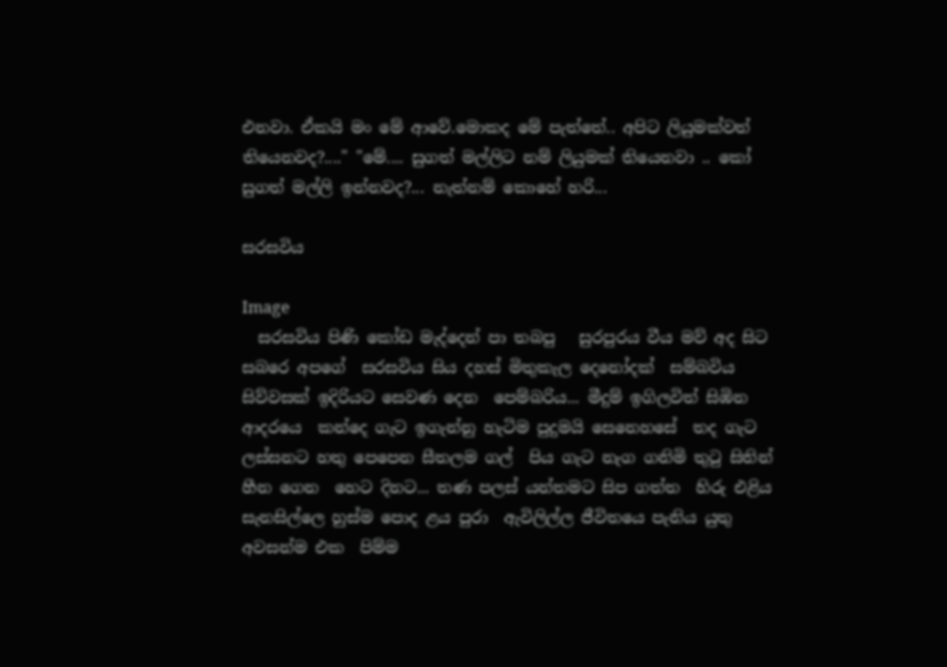එනවා. ඒකයි මං මේ ආවේ.මොකද මේ පැත්තේ.. අපිට ලියුමක්වත් තියෙනවද?...." "මේ.... සුගත් මල්ලිට නම් ලියුමක් තියෙනවා .. කෝ සුගත් මල්ලි ඉන්නවද?... නැත්නම් කොහේ හරි...

සරසවිය

Image
  සරසවිය පිණි කෝඩ මැද්දෙන් පා තබපු   සුරපුරය වීය මව් අද සිට සබරෙ අපගේ  සරසවිය සිය දහස් මිතුකැල දෙනෝදක්  සම්බවිය සිව්වසක් ඉදිරියට සෙවණ දෙන  පෙම්බරිය... මීදුම් ඉගිලවිත් සිඹින ආදරයෙ  කන්දෙ ගැට ඉගැන්නු හැටිම පුදුමයි සෙනෙහසේ  තද ගැට ලස්සනට හතු පෙපෙන සීතලම ගල්  පිය ගැට නැග ගනිමි තුටු සිතින් හීන ගෙන  හෙට දිනට... තණ පලස් යන්තමට සිප ගත්ත  හිරු එළිය සැනසිල්ලෙ හුස්ම පොද ළය පුරා  ඇවිලිල්ල ජීවිතයෙ පැනිය යුතු අවසන්ම එක  පිම්ම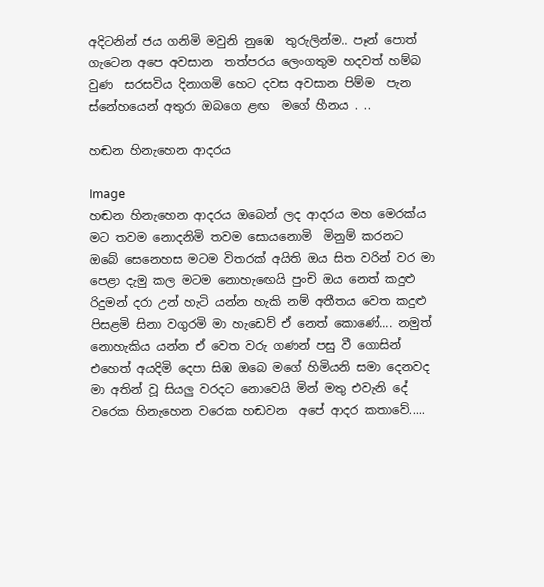අදිටනින් ජය ගනිමි මවුනි නුඹෙ  තුරුලින්ම.. පෑන් පොත් ගැටෙන අපෙ අවසාන  තත්පරය ලෙංගතුම හදවත් හම්බ වුණ  සරසවිය දිනාගමි හෙට දවස අවසාන පිම්ම  පැන ස්නේහයෙන් අතුරා ඔබගෙ ළඟ  මගේ හීනය . ..

හඬන හිනැහෙන ආදරය

Image
හඬන හිනැහෙන ආදරය ඔබෙන් ලද ආදරය මහ මෙරක්ය මට තවම නොදනිමි තවම සොයනොමි  මිනුම් කරනට ඔබේ සෙනෙහස මටම විතරක් අයිති ඔය සිත වරින් වර මා පෙළා දැමු කල මටම නොහැඟෙයි පුංචි ඔය නෙත් කදුළු රිදුමන් දරා උන් හැටි යන්න හැකි නම් අතීතය වෙත කදුළු පිසළමි සිනා වගුරමි මා හැඩෙව් ඒ නෙත් කොණේ.... නමුත් නොහැකිය යන්න ඒ වෙත වරු ගණන් පසු වී ගොසින් එහෙත් අයදිමි දෙපා සිඹ ඔබෙ මගේ හිමියනි සමා දෙනවද මා අතින් වූ සියලු වරදට නොවෙයි මින් මතු එවැනි දේ වරෙක හිනැහෙන වරෙක හඬවන  අපේ ආදර කතාවේ.....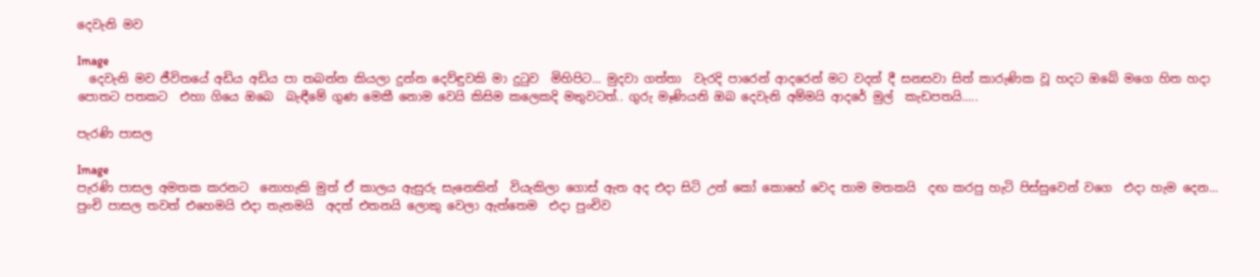දෙවැනි මව

Image
  දෙවැනි මව ජීවිතයේ අඩිය අඩිය පා තබන්න කියලා දුන්න දෙව්ඳුවකි මා දුටුව  මිහිපිට... මුදවා ගත්තා  වැරදි පාරෙන් ආදරෙන් මට වදන් දී සනසවා සිත් කාරුණික වූ හදට ඔබේ මගෙ හිත හදා පොතට පතකට  එහා ගියෙ ඔබෙ  බැඳීමේ ගුණ මෙකී නොම වෙයි කිසිම කලෙකදි මතුවටත්.. ගුරු මෑණියනි ඔබ දෙවැනි අම්මයි ආදරේ මුල්  කැඩපතයි.....

පැරණි පාසල

Image
පැරණි පාසල අමතක කරනට  නොහැකි මුත් ඒ කාලය ඇසුරු සැනෙකින්  වියැකිලා ගොස් ඇත අද එදා සිටි උන් කෝ කොහේ වෙද තාම මතකයි  දඟ කරපු හැටි පිස්සුවෙන් වගෙ  එදා හැම දෙන... පුංචි පාසල තවත් එහෙමයි එදා තැනමයි  අදත් එතනයි ලොකු වෙලා ඇත්තෙම  එදා පුංචිව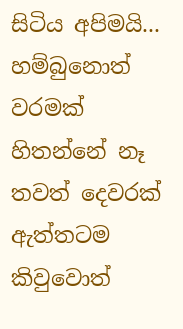සිටිය අපිමයි... හම්බුනොත් වරමක් හිතන්නේ නෑ තවත් දෙවරක් ඇත්තටම කිවුවොත්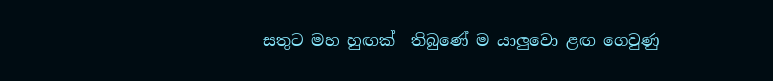සතුට මහ හුඟක්  තිබුණේ ම යාලුවො ළඟ ගෙවුණු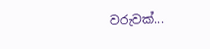වරුවක්...